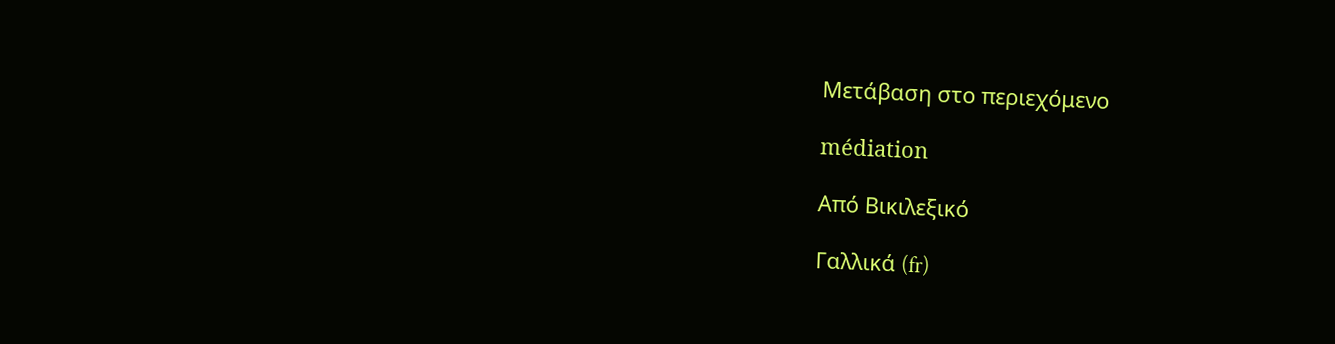Μετάβαση στο περιεχόμενο

médiation

Από Βικιλεξικό

Γαλλικά (fr)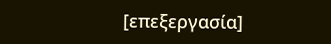[επεξεργασία]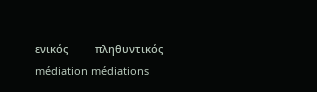ενικός         πληθυντικός
médiation médiations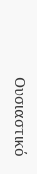Ουσιαστικό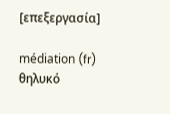[επεξεργασία]

médiation (fr) θηλυκό